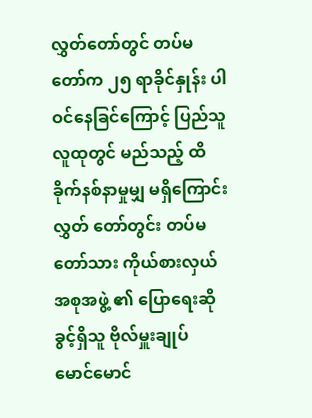လွှတ်တော်တွင် တပ်မတော်က ၂၅ ရာခိုင်နှုန်း ပါဝင်နေခြင်ကြောင့် ပြည်သူလူထုတွင် မည်သည့် ထိခိုက်နစ်နာမှုမျှ မရှိကြောင်း လွှတ် တော်တွင်း တပ်မတော်သား ကိုယ်စားလှယ် အစုအဖွဲ့ ၏ ပြောရေးဆိုခွင့်ရှိသူ ဗိုလ်မှူးချုပ် မောင်မောင်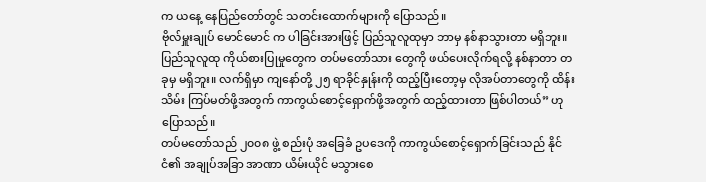က ယနေ့ နေပြည်တော်တွင် သတင်းထောက်များကို ပြောသည်။
ဗိုလ်မှူးချုပ် မောင်မောင် က ပါခြင်းအားဖြင့် ပြည်သူလူထုမှာ ဘာမှ နစ်နာသွားတာ မရှိဘူး။ ပြည်သူလူထု ကိုယ်စားပြုမှုတွေက တပ်မတော်သား တွေကို ဖယ်ပေးလိုက်ရလို့ နစ်နာတာ တခုမှ မရှိဘူး။ လက်ရှိမှာ ကျနော်တို့ ၂၅ ရာခိုင်နှုန်းကို ထည့်ပြီးတော့မှ လိုအပ်တာတွေကို ထိန်းသိမ်း ကြပ်မတ်ဖို့အတွက် ကာကွယ်စောင့်ရှောက်ဖို့အတွက် ထည့်ထားတာ ဖြစ်ပါတယ်” ဟု ပြောသည်။
တပ်မတော်သည် ၂၀၀၈ ဖွဲ့ စည်းပုံ အခြေခံ ဥပဒေကို ကာကွယ်စောင့်ရှောက်ခြင်းသည် နိုင်ငံ၏ အချုပ်အခြာ အာဏာ ယိမ်းယိုင် မသွားစေ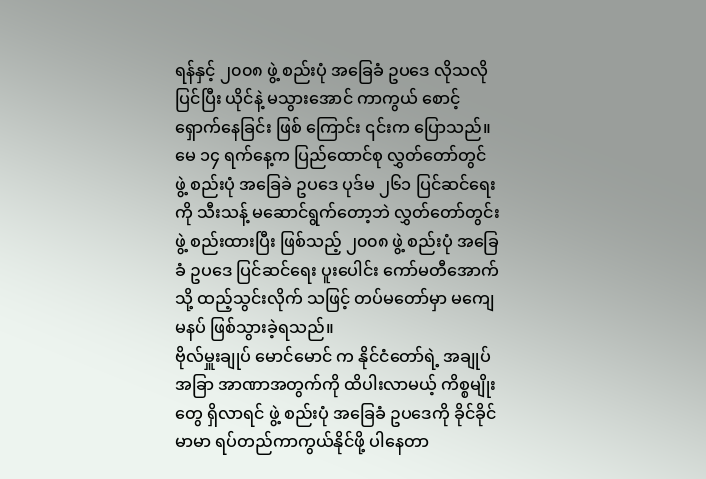ရန်နှင့် ၂၀၀၈ ဖွဲ့ စည်းပုံ အခြေခံ ဥပဒေ လိုသလို ပြင်ပြီး ယိုင်နဲ့ မသွားအောင် ကာကွယ် စောင့်ရှောက်နေခြင်း ဖြစ် ကြောင်း ၎င်းက ပြောသည်။
မေ ၁၄ ရက်နေ့က ပြည်ထောင်စု လွှတ်တော်တွင် ဖွဲ့ စည်းပုံ အခြေခဲ ဥပဒေ ပုဒ်မ ၂၆၁ ပြင်ဆင်ရေးကို သီးသန့် မဆောင်ရွက်တော့ဘဲ လွှတ်တော်တွင်း ဖွဲ့ စည်းထားပြီး ဖြစ်သည့် ၂၀၀၈ ဖွဲ့ စည်းပုံ အခြေခံ ဥပဒေ ပြင်ဆင်ရေး ပူးပေါင်း ကော်မတီအောက်သို့ ထည့်သွင်းလိုက် သဖြင့် တပ်မတော်မှာ မကျေမနပ် ဖြစ်သွားခဲ့ရသည်။
ဗိုလ်မှူးချုပ် မောင်မောင် က နိုင်ငံတော်ရဲ့ အချုပ်အခြာ အာဏာအတွက်ကို ထိပါးလာမယ့် ကိစ္စမျိုးတွေ ရှိလာရင် ဖွဲ့ စည်းပုံ အခြေခံ ဥပဒေကို ခိုင်ခိုင်မာမာ ရပ်တည်ကာကွယ်နိုင်ဖို့ ပါနေတာ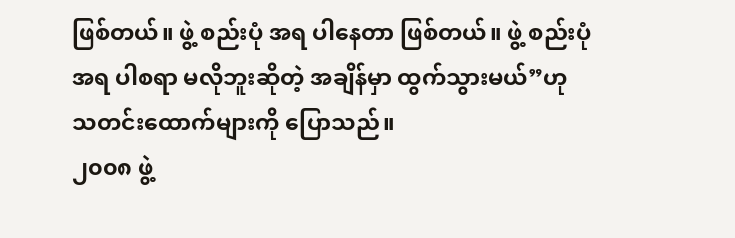ဖြစ်တယ်။ ဖွဲ့ စည်းပုံ အရ ပါနေတာ ဖြစ်တယ်။ ဖွဲ့ စည်းပုံအရ ပါစရာ မလိုဘူးဆိုတဲ့ အချိန်မှာ ထွက်သွားမယ်”ဟု သတင်းထောက်များကို ပြောသည်။
၂၀၀၈ ဖွဲ့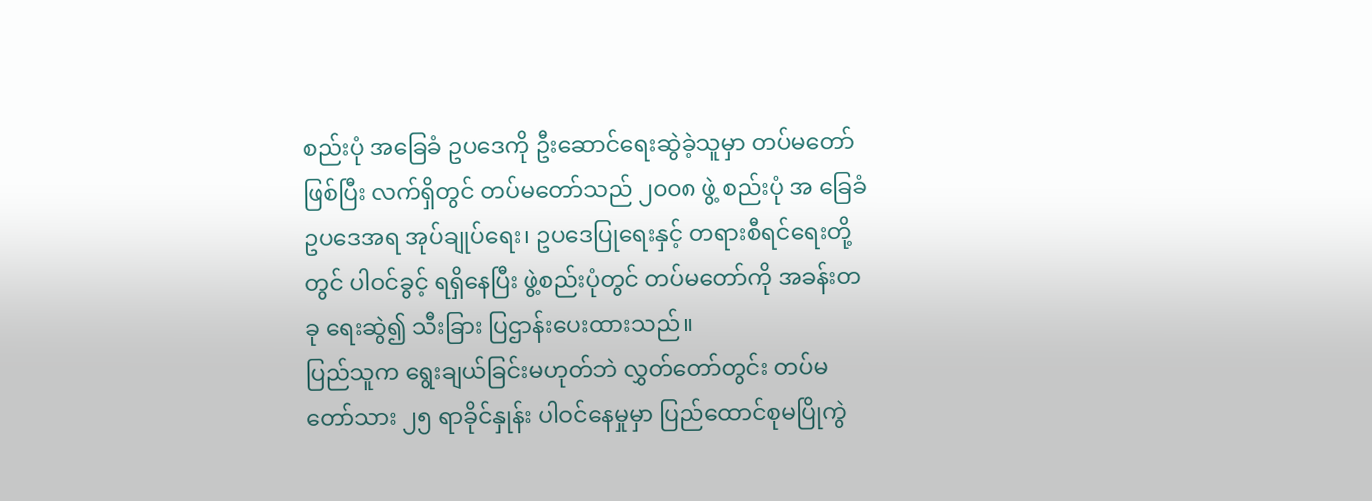စည်းပုံ အခြေခံ ဥပဒေကို ဦးဆောင်ရေးဆွဲခဲ့သူမှာ တပ်မတော်ဖြစ်ပြီး လက်ရှိတွင် တပ်မတော်သည် ၂၀၀၈ ဖွဲ့ စည်းပုံ အ ခြေခံ ဥပဒေအရ အုပ်ချုပ်ရေး၊ ဥပဒေပြုရေးနှင့် တရားစီရင်ရေးတို့တွင် ပါဝင်ခွင့် ရရှိနေပြီး ဖွဲ့စည်းပုံတွင် တပ်မတော်ကို အခန်းတခု ရေးဆွဲ၍ သီးခြား ပြဌာန်းပေးထားသည်။
ပြည်သူက ရွေးချယ်ခြင်းမဟုတ်ဘဲ လွှတ်တော်တွင်း တပ်မတော်သား ၂၅ ရာခိုင်နှုန်း ပါဝင်နေမှုမှာ ပြည်ထောင်စုမပြိုကွဲ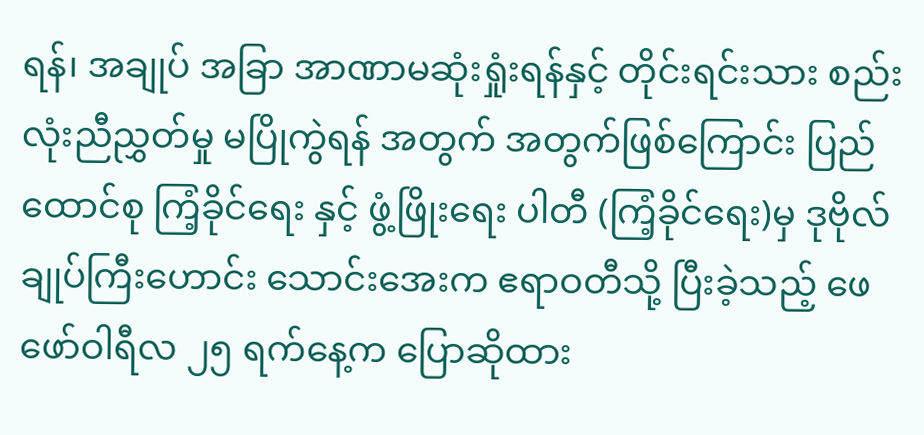ရန်၊ အချုပ် အခြာ အာဏာမဆုံးရှုံးရန်နှင့် တိုင်းရင်းသား စည်းလုံးညီညွှတ်မှု မပြိုကွဲရန် အတွက် အတွက်ဖြစ်ကြောင်း ပြည်ထောင်စု ကြံ့ခိုင်ရေး နှင့် ဖွံ့ဖြိုးရေး ပါတီ (ကြံ့ခိုင်ရေး)မှ ဒုဗိုလ်ချုပ်ကြီးဟောင်း သောင်းအေးက ဧရာဝတီသို့ ပြီးခဲ့သည့် ဖေဖော်ဝါရီလ ၂၅ ရက်နေ့က ပြောဆိုထား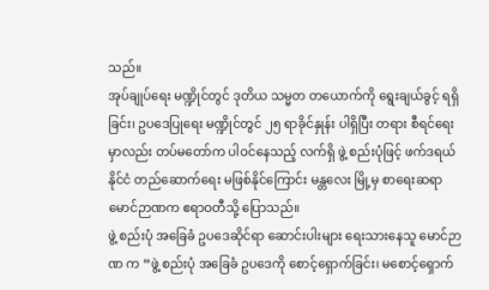သည်။
အုပ်ချုပ်ရေး မဏ္ဍိုင်တွင် ဒုတိယ သမ္မတ တယောက်ကို ရွေးချယ်ခွင့် ရရှိခြင်း၊ ဥပဒေပြုရေး မဏ္ဍိုင်တွင် ၂၅ ရာခိုင်နှုန်း ပါရှိပြီး တရား စီရင်ရေးမှာလည်း တပ်မတော်က ပါဝင်နေသည့် လက်ရှိ ဖွဲ့ စည်းပုံဖြင့် ဖက်ဒရယ်နိုင်ငံ တည်ဆောက်ရေး မဖြစ်နိုင်ကြောင်း မန္တလေး မြို့မှ စာရေးဆရာ မောင်ဉာဏက ဧရာဝတီသို့ ပြောသည်။
ဖွဲ့ စည်းပုံ အခြေခံ ဥပဒေဆိုင်ရာ ဆောင်းပါးများ ရေးသားနေသူ မောင်ဉာဏ က “ဖွဲ့ စည်းပုံ အခြေခံ ဥပဒေကို စောင့်ရှောက်ခြင်း၊ မစောင့်ရှောက်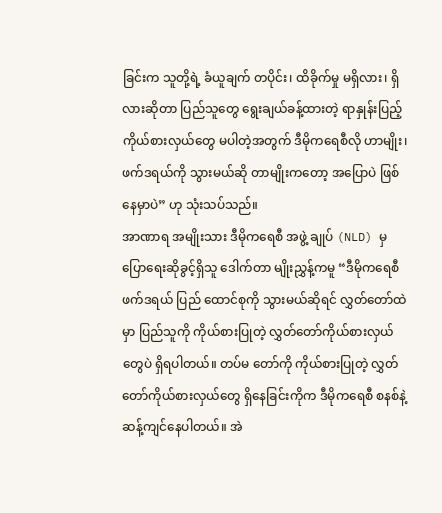ခြင်းက သူတို့ရဲ့ ခံယူချက် တပိုင်း၊ ထိခိုက်မှု မရှိလား၊ ရှိလားဆိုတာ ပြည်သူတွေ ရွေးချယ်ခန့်ထားတဲ့ ရာနှုန်းပြည့် ကိုယ်စားလှယ်တွေ မပါတဲ့အတွက် ဒီမိုကရေစီလို ဟာမျိုး၊ ဖက်ဒရယ်ကို သွားမယ်ဆို တာမျိုးကတော့ အပြောပဲ ဖြစ်နေမှာပဲ” ဟု သုံးသပ်သည်။
အာဏာရ အမျိုးသား ဒီမိုကရေစီ အဖွဲ့ ချုပ် (NLD) မှ ပြောရေးဆိုခွင့်ရှိသူ ဒေါက်တာ မျိုးညွှန့်ကမူ “ဒီမိုကရေစီ ဖက်ဒရယ် ပြည် ထောင်စုကို သွားမယ်ဆိုရင် လွှတ်တော်ထဲမှာ ပြည်သူကို ကိုယ်စားပြုတဲ့ လွှတ်တော်ကိုယ်စားလှယ်တွေပဲ ရှိရပါတယ်။ တပ်မ တော်ကို ကိုယ်စားပြုတဲ့ လွှတ်တော်ကိုယ်စားလှယ်တွေ ရှိနေခြင်းကိုက ဒီမိုကရေစီ စနစ်နဲ့ ဆန့်ကျင်နေပါတယ်။ အဲ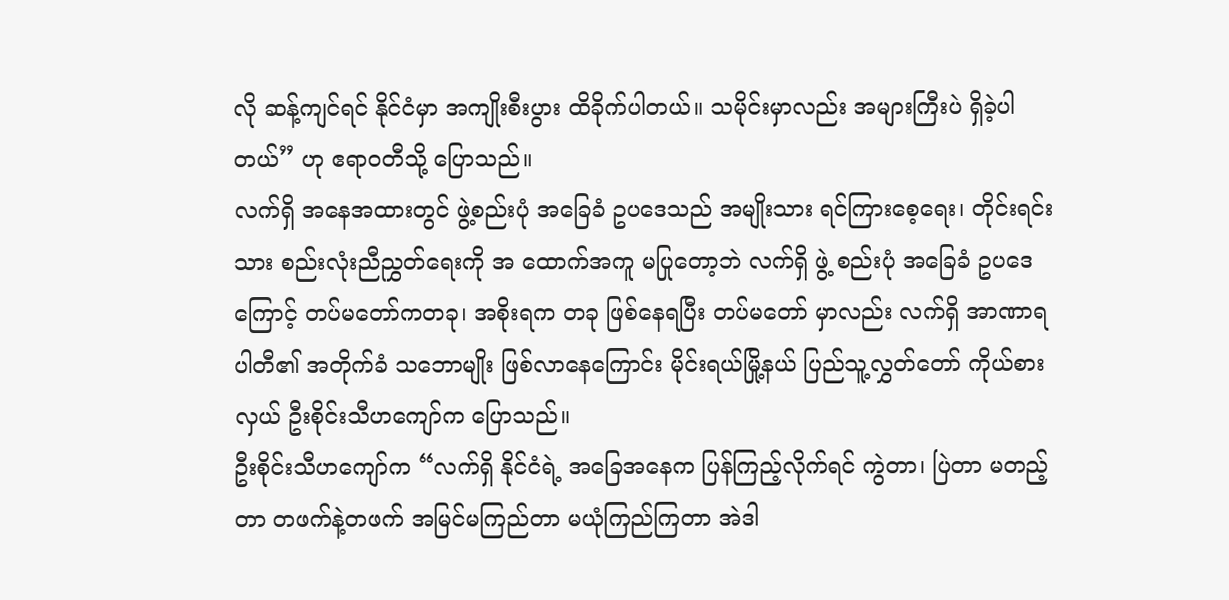လို ဆန့်ကျင်ရင် နိုင်ငံမှာ အကျိုးစီးပွား ထိခိုက်ပါတယ်။ သမိုင်းမှာလည်း အများကြီးပဲ ရှိခဲ့ပါတယ်” ဟု ဧရာဝတီသို့ ပြောသည်။
လက်ရှိ အနေအထားတွင် ဖွဲ့စည်းပုံ အခြေခံ ဥပဒေသည် အမျိုးသား ရင်ကြားစေ့ရေး၊ တိုင်းရင်းသား စည်းလုံးညီညွှတ်ရေးကို အ ထောက်အကူ မပြုတော့ဘဲ လက်ရှိ ဖွဲ့ စည်းပုံ အခြေခံ ဥပဒေကြောင့် တပ်မတော်ကတခု၊ အစိုးရက တခု ဖြစ်နေရပြီး တပ်မတော် မှာလည်း လက်ရှိ အာဏာရ ပါတီ၏ အတိုက်ခံ သဘောမျိုး ဖြစ်လာနေကြောင်း မိုင်းရယ်မြို့နယ် ပြည်သူ့လွှတ်တော် ကိုယ်စားလှယ် ဦးစိုင်းသီဟကျော်က ပြောသည်။
ဦးစိုင်းသီဟကျော်က “လက်ရှိ နိုင်ငံရဲ့ အခြေအနေက ပြန်ကြည့်လိုက်ရင် ကွဲတာ၊ ပြဲတာ မတည့်တာ တဖက်နဲ့တဖက် အမြင်မကြည်တာ မယုံကြည်ကြတာ အဲဒါ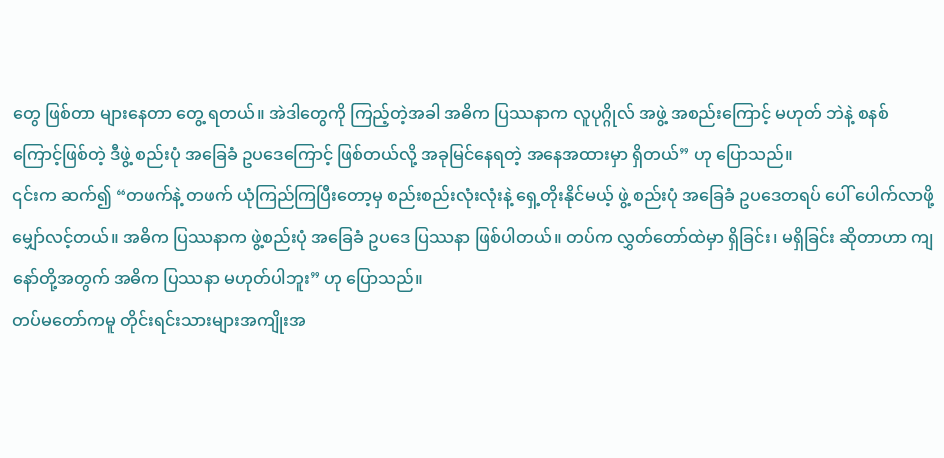တွေ ဖြစ်တာ များနေတာ တွေ့ ရတယ်။ အဲဒါတွေကို ကြည့်တဲ့အခါ အဓိက ပြဿနာက လူပုဂ္ဂိုလ် အဖွဲ့ အစည်းကြောင့် မဟုတ် ဘဲနဲ့ စနစ်ကြောင့်ဖြစ်တဲ့ ဒီဖွဲ့ စည်းပုံ အခြေခံ ဥပဒေကြောင့် ဖြစ်တယ်လို့ အခုမြင်နေရတဲ့ အနေအထားမှာ ရှိတယ်” ဟု ပြောသည်။
၎င်းက ဆက်၍ “တဖက်နဲ့ တဖက် ယုံကြည်ကြပြီးတော့မှ စည်းစည်းလုံးလုံးနဲ့ ရှေ့တိုးနိုင်မယ့် ဖွဲ့ စည်းပုံ အခြေခံ ဥပဒေတရပ် ပေါ် ပေါက်လာဖို့ မျှော်လင့်တယ်။ အဓိက ပြဿနာက ဖွဲ့စည်းပုံ အခြေခံ ဥပဒေ ပြဿနာ ဖြစ်ပါတယ်။ တပ်က လွှတ်တော်ထဲမှာ ရှိခြင်း၊ မရှိခြင်း ဆိုတာဟာ ကျနော်တို့အတွက် အဓိက ပြဿနာ မဟုတ်ပါဘူး” ဟု ပြောသည်။
တပ်မတော်ကမူ တိုင်းရင်းသားများအကျိုးအ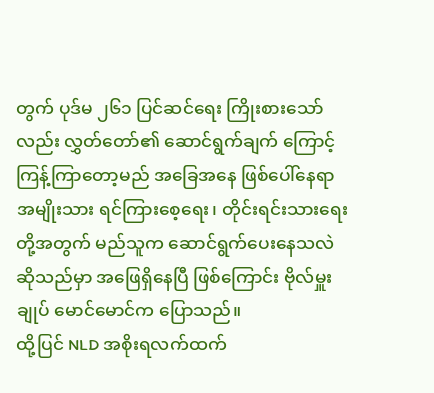တွက် ပုဒ်မ ၂၆၁ ပြင်ဆင်ရေး ကြိုးစားသော်လည်း လွှတ်တော်၏ ဆောင်ရွက်ချက် ကြောင့် ကြန့်ကြာတော့မည် အခြေအနေ ဖြစ်ပေါ်နေရာ အမျိုးသား ရင်ကြားစေ့ရေး၊ တိုင်းရင်းသားရေးတို့အတွက် မည်သူက ဆောင်ရွက်ပေးနေသလဲ ဆိုသည်မှာ အဖြေရှိနေပြီ ဖြစ်ကြောင်း ဗိုလ်မှူးချုပ် မောင်မောင်က ပြောသည်။
ထို့ပြင် NLD အစိုးရလက်ထက်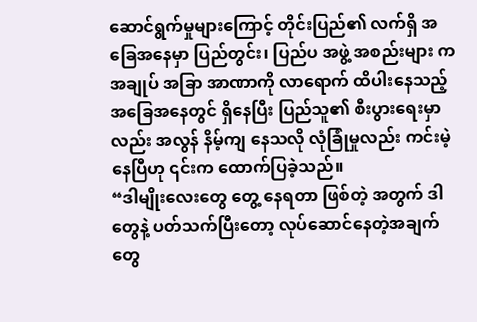ဆောင်ရွက်မှုများကြောင့် တိုင်းပြည်၏ လက်ရှိ အခြေအနေမှာ ပြည်တွင်း၊ ပြည်ပ အဖွဲ့ အစည်းများ က အချုပ် အခြာ အာဏာကို လာရောက် ထိပါးနေသည့် အခြေအနေတွင် ရှိနေပြီး ပြည်သူ၏ စီးပွားရေးမှာလည်း အလွန် နိမ့်ကျ နေသလို လုံခြုံမှုလည်း ကင်းမဲ့နေပြီဟု ၎င်းက ထောက်ပြခဲ့သည်။
“ဒါမျိုးလေးတွေ တွေ့ နေရတာ ဖြစ်တဲ့ အတွက် ဒါတွေနဲ့ ပတ်သက်ပြီးတော့ လုပ်ဆောင်နေတဲ့အချက်တွေ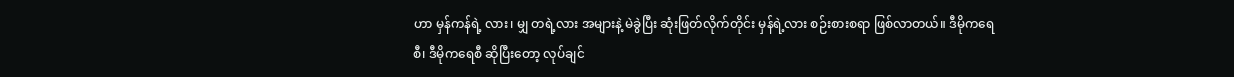ဟာ မှန်ကန်ရဲ့ လား၊ မျှ တရဲ့လား အများနဲ့ မဲခွဲပြီး ဆုံးဖြတ်လိုက်တိုင်း မှန်ရဲ့လား စဉ်းစားစရာ ဖြစ်လာတယ်။ ဒီမိုကရေစီ၊ ဒီမိုကရေစီ ဆိုပြီးတော့ လုပ်ချင်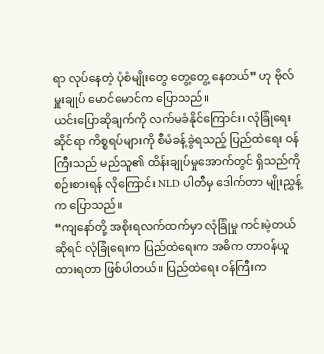ရာ လုပ်နေတဲ့ ပုံစံမျိုးတွေ တွေ့တွေ့ နေတယ်” ဟု ဗိုလ်မှူးချုပ် မောင်မောင်က ပြောသည်။
ယင်းပြောဆိုချက်ကို လက်မခံနိုင်ကြောင်း၊ လုံခြုံရေး ဆိုင်ရာ ကိစ္စရပ်များကို စီမံခန့်ခွဲရသည့် ပြည်ထဲရေး ဝန်ကြီးသည် မည်သူ၏ ထိန်းချုပ်မှုအောက်တွင် ရှိသည်ကို စဉ်းစားရန် လိုကြောင်း NLD ပါတီမှ ဒေါက်တာ မျိုးညွှန့်က ပြောသည်။
“ကျနော်တို့ အစိုးရလက်ထက်မှာ လုံခြုံမှု ကင်းမဲ့တယ်ဆိုရင် လုံခြုံရေးက ပြည်ထဲရေးက အဓိက တာဝန်ယူထားရတာ ဖြစ်ပါတယ်။ ပြည်ထဲရေး ဝန်ကြီးက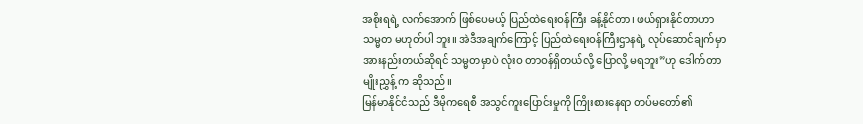အစိုးရရဲ့ လက်အောက် ဖြစ်ပေမယ့် ပြည်ထဲရေးဝန်ကြီး ခန့်နိုင်တာ၊ ဖယ်ရှားနိုင်တာဟာ သမ္မတ မဟုတ်ပါ ဘူး။ အဲဒီအချက်ကြောင့် ပြည်ထဲရေးဝန်ကြီးဌာနရဲ့ လုပ်ဆောင်ချက်မှာ အားနည်းတယ်ဆိုရင် သမ္မတမှာပဲ လုံးဝ တာဝန်ရှိတယ်လို့ ပြောလို့ မရဘူး”ဟု ဒေါက်တာ မျိုးညွှန့် က ဆိုသည်။
မြန်မာနိုင်ငံသည် ဒီမိုကရေစီ အသွင်ကူးပြောင်းမှုကို ကြိုးစားနေရာ တပ်မတော်၏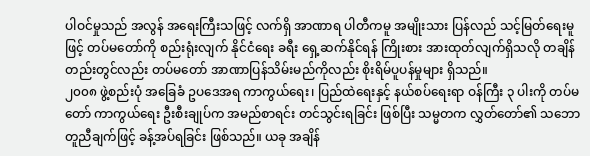ပါဝင်မှုသည် အလွန် အရေးကြီးသဖြင့် လက်ရှိ အာဏာရ ပါတီကမူ အမျိုးသား ပြန်လည် သင့်မြတ်ရေးမူဖြင့် တပ်မတော်ကို စည်းရုံးလျက် နိုင်ငံရေး ခရီး ရှေ့ဆက်နိုင်ရန် ကြိုးစား အားထုတ်လျက်ရှိသလို တချိန်တည်းတွင်လည်း တပ်မတော် အာဏာပြန်သိမ်းမည်ကိုလည်း စိုးရိမ်ပူပန်မှုများ ရှိသည်။
၂၀၀၈ ဖွဲ့စည်းပုံ အခြေခံ ဥပဒေအရ ကာကွယ်ရေး၊ ပြည်ထဲရေးနှင့် နယ်စပ်ရေးရာ ဝန်ကြီး ၃ ပါးကို တပ်မတော် ကာကွယ်ရေး ဦးစီးချုပ်က အမည်စာရင်း တင်သွင်းရခြင်း ဖြစ်ပြီး သမ္မတက လွှတ်တော်၏ သဘောတူညီချက်ဖြင့် ခန့်အပ်ရခြင်း ဖြစ်သည်။ ယခု အချိန်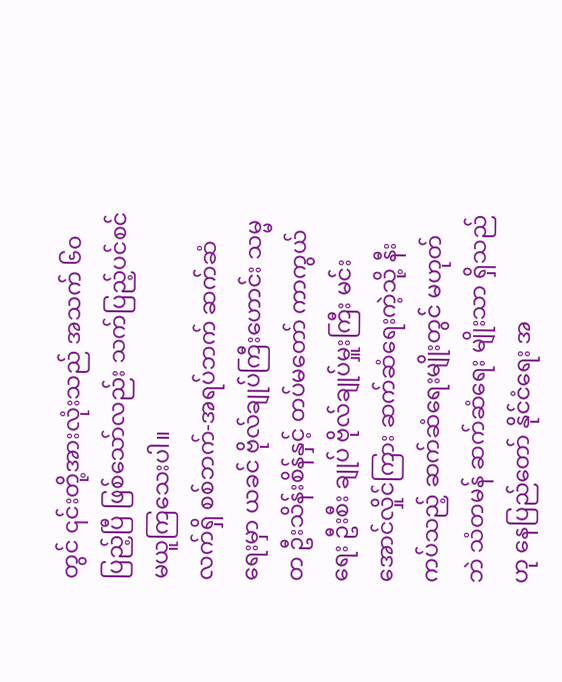တွင် ၎င်းတို့အားလုံးသည် အသက် ၆၀ ပြည့်ပြီ ဖြစ်သော်လည်း သက်ပြည့်ပင်စင် မယူကြသေးပါ။
လက်ရှိ စစ်ဘက်-အရပ်ဘက် ဆက်ဆံရေးမှာ ယခင် ဗိုလ်ချုပ်ကြီးဟောင်း သမ္မတ ဦးသိန်းစိန်နှင့် တပ်မတော် ကာကွယ်ရေး ဦးစီး ချုပ် ဗိုလ်ချုပ်မှူးကြီး မင်းအောင်လှိုင်ကြား ဆက်ဆံရေးကဲ့သို့ နီးကပ်သည့် ဆက်ဆံရေးမျိုးတွင် မဟုတ်ဘဲ သံတမန် ဆက်ဆံရေး မျိုးသာ ရှိသည်ဟု နေပြည်တော် နိုင်ငံရေး အ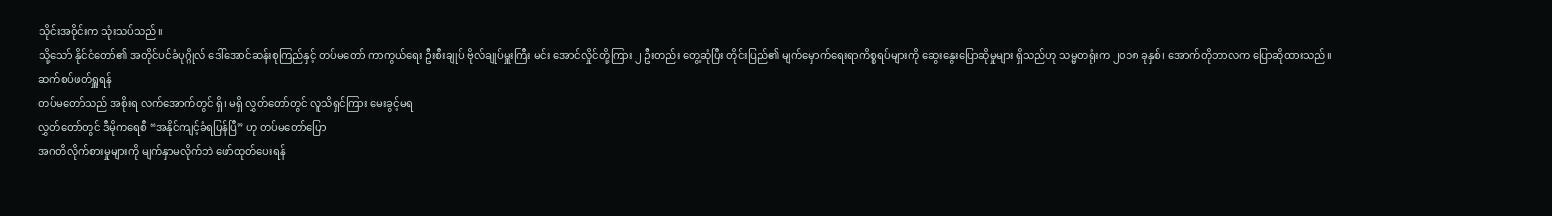သိုင်းအဝိုင်းက သုံးသပ်သည်။
သို့သော် နိုင်ငံတော်၏ အတိုင်ပင်ခံပုဂ္ဂိုလ် ဒေါ်အောင်ဆန်းစုကြည်နှင့် တပ်မတော် ကာကွယ်ရေး ဦးစီးချုပ် ဗိုလ်ချုပ်မှူးကြီး မင်း အောင်လှိုင်တို့ကြား ၂ ဦးတည်း တွေ့ဆုံပြီး တိုင်းပြည်၏ မျက်မှောက်ရေးရာကိစ္စရပ်များကို ဆွေးနွေးပြောဆိုမှုများ ရှိသည်ဟု သမ္မတရုံးက ၂၀၁၈ ခုနှစ်၊ အောက်တိုဘာလက ပြောဆိုထားသည်။
ဆက်စပ်ဖတ်ရှူရန်
တပ်မတော်သည် အစိုးရ လက်အောက်တွင် ရှိ၊ မရှိ လွှတ်တော်တွင် လူသိရှင်ကြား မေးခွင့်မရ
လွှတ်တော်တွင် ဒီမိုကရေစီ “အနိုင်ကျင့်ခံရပြန်ပြီ” ဟု တပ်မတော်ပြော
အဂတိလိုက်စားမှုများကို မျက်နှာမလိုက်ဘဲ ဖော်ထုတ်ပေးရန်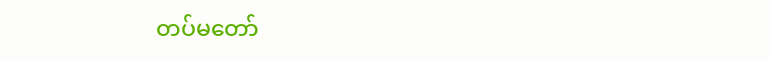တပ်မတော်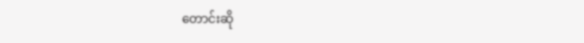တောင်းဆို